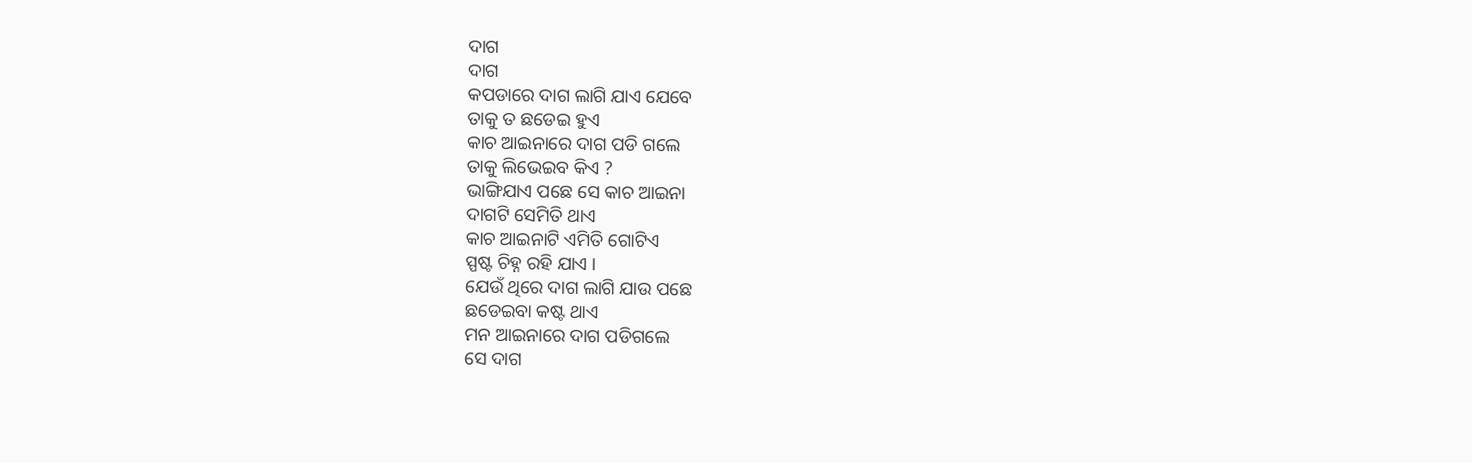ଦାଗ
ଦାଗ
କପଡାରେ ଦାଗ ଲାଗି ଯାଏ ଯେବେ
ତାକୁ ତ ଛଡେଇ ହୁଏ
କାଚ ଆଇନାରେ ଦାଗ ପଡି ଗଲେ
ତାକୁ ଲିଭେଇବ କିଏ ?
ଭାଙ୍ଗିଯାଏ ପଛେ ସେ କାଚ ଆଇନା
ଦାଗଟି ସେମିତି ଥାଏ
କାଚ ଆଇନାଟି ଏମିତି ଗୋଟିଏ
ସ୍ପଷ୍ଟ ଚିହ୍ନ ରହି ଯାଏ ।
ଯେଉଁ ଥିରେ ଦାଗ ଲାଗି ଯାଉ ପଛେ
ଛଡେଇବା କଷ୍ଟ ଥାଏ
ମନ ଆଇନାରେ ଦାଗ ପଡିଗଲେ
ସେ ଦାଗ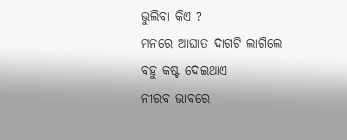ଭୁଲିବା କିଏ ?
ମନରେ ଆଘାତ ଦାଗଟି ଲାଗିଲେ
ବହୁ କଷ୍ଟ ଦେଇଥାଏ
ନୀରବ ଭାବରେ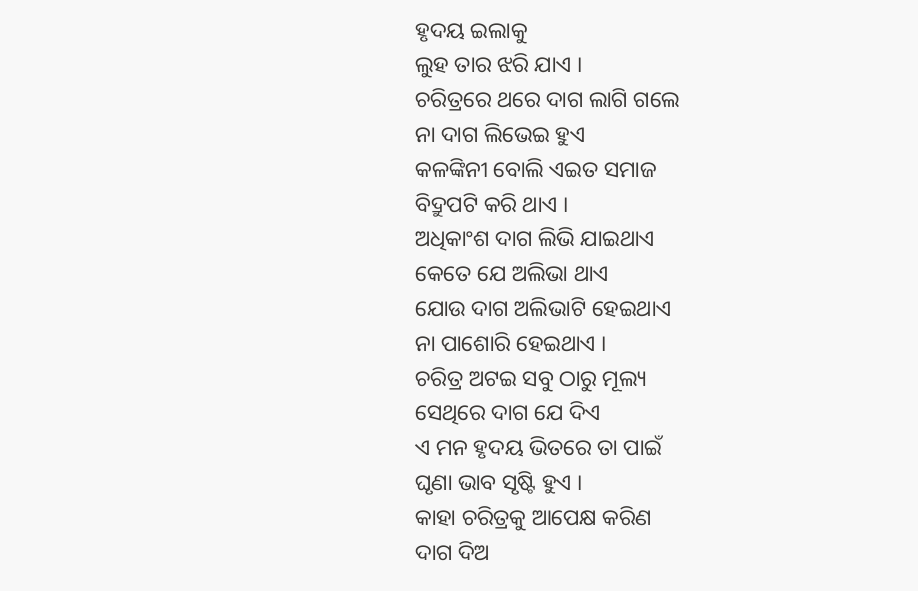ହୃଦୟ ଇଲାକୁ
ଲୁହ ତାର ଝରି ଯାଏ ।
ଚରିତ୍ରରେ ଥରେ ଦାଗ ଲାଗି ଗଲେ
ନା ଦାଗ ଲିଭେଇ ହୁଏ
କଳଙ୍କିନୀ ବୋଲି ଏଇତ ସମାଜ
ବିଦ୍ରୁପଟି କରି ଥାଏ ।
ଅଧିକାଂଶ ଦାଗ ଲିଭି ଯାଇଥାଏ
କେତେ ଯେ ଅଲିଭା ଥାଏ
ଯୋଉ ଦାଗ ଅଲିଭାଟି ହେଇଥାଏ
ନା ପାଶୋରି ହେଇଥାଏ ।
ଚରିତ୍ର ଅଟଇ ସବୁ ଠାରୁ ମୂଲ୍ୟ
ସେଥିରେ ଦାଗ ଯେ ଦିଏ
ଏ ମନ ହୃଦୟ ଭିତରେ ତା ପାଇଁ
ଘୃଣା ଭାବ ସୃଷ୍ଟି ହୁଏ ।
କାହା ଚରିତ୍ରକୁ ଆପେକ୍ଷ କରିଣ
ଦାଗ ଦିଅ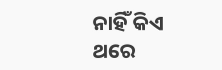ନାହିଁ କିଏ
ଥରେ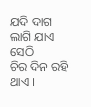ଯଦି ଦାଗ ଲାଗି ଯାଏ ସେଠି
ଚିର ଦିନ ରହି ଥାଏ ।